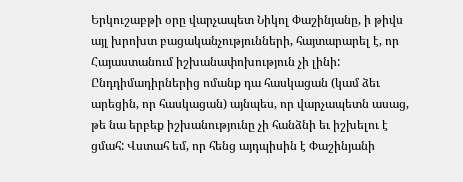Երկուշաբթի օրը վարչապետ Նիկոլ Փաշինյանը, ի թիվս այլ խրոխտ բացականչությունների, հայտարարել է, որ Հայաստանում իշխանափոխություն չի լինի:
Ընդդիմադիրներից ոմանք դա հասկացան (կամ ձեւ արեցին, որ հասկացան) այնպես, որ վարչապետն ասաց, թե նա երբեք իշխանությունը չի հանձնի եւ իշխելու է ցմահ: Վստահ եմ, որ հենց այդպիսին է Փաշինյանի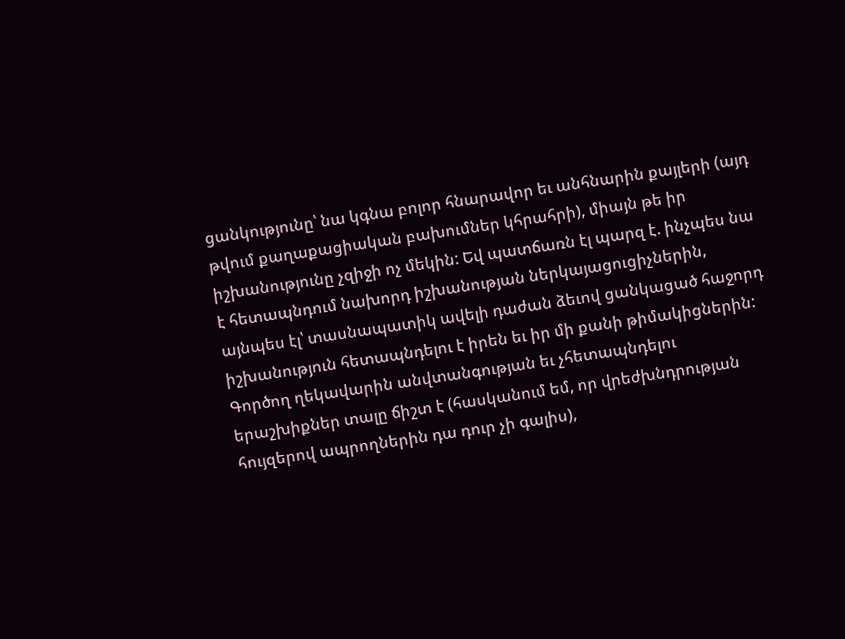ցանկությունը՝ նա կգնա բոլոր հնարավոր եւ անհնարին քայլերի (այդ թվում քաղաքացիական բախումներ կհրահրի), միայն թե իր իշխանությունը չզիջի ոչ մեկին: Եվ պատճառն էլ պարզ է. ինչպես նա է հետապնդում նախորդ իշխանության ներկայացուցիչներին, այնպես էլ՝ տասնապատիկ ավելի դաժան ձեւով ցանկացած հաջորդ իշխանություն հետապնդելու է իրեն եւ իր մի քանի թիմակիցներին:
Գործող ղեկավարին անվտանգության եւ չհետապնդելու երաշխիքներ տալը ճիշտ է (հասկանում եմ, որ վրեժխնդրության հույզերով ապրողներին դա դուր չի գալիս),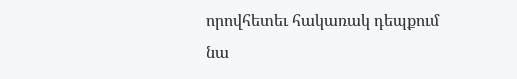որովհետեւ հակառակ դեպքում նա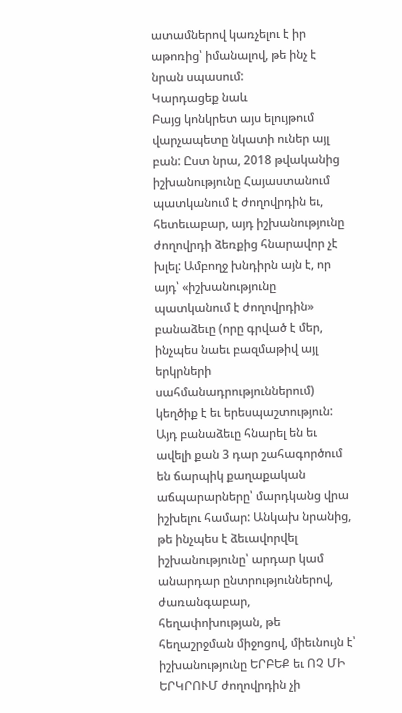ատամներով կառչելու է իր աթոռից՝ իմանալով, թե ինչ է նրան սպասում:
Կարդացեք նաև
Բայց կոնկրետ այս ելույթում վարչապետը նկատի ուներ այլ բան: Ըստ նրա, 2018 թվականից իշխանությունը Հայաստանում պատկանում է ժողովրդին եւ, հետեւաբար, այդ իշխանությունը ժողովրդի ձեռքից հնարավոր չէ խլել: Ամբողջ խնդիրն այն է, որ այդ՝ «իշխանությունը պատկանում է ժողովրդին» բանաձեւը (որը գրված է մեր, ինչպես նաեւ բազմաթիվ այլ երկրների սահմանադրություններում) կեղծիք է եւ երեսպաշտություն: Այդ բանաձեւը հնարել են եւ ավելի քան 3 դար շահագործում են ճարպիկ քաղաքական աճպարարները՝ մարդկանց վրա իշխելու համար: Անկախ նրանից, թե ինչպես է ձեւավորվել իշխանությունը՝ արդար կամ անարդար ընտրություններով, ժառանգաբար, հեղափոխության, թե հեղաշրջման միջոցով, միեւնույն է՝ իշխանությունը ԵՐԲԵՔ եւ ՈՉ ՄԻ ԵՐԿՐՈՒՄ ժողովրդին չի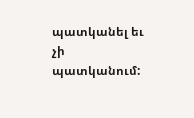պատկանել եւ չի պատկանում: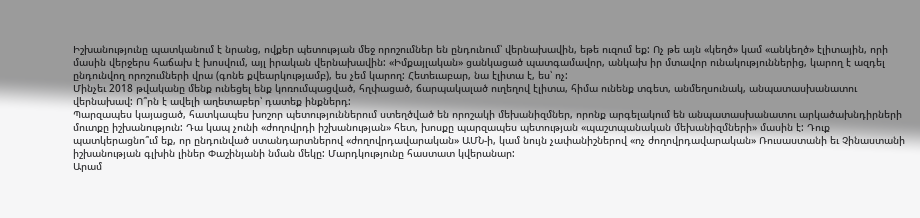Իշխանությունը պատկանում է նրանց, ովքեր պետության մեջ որոշումներ են ընդունում՝ վերնախավին, եթե ուզում եք: Ոչ թե այն «կեղծ» կամ «անկեղծ» էլիտային, որի մասին վերջերս հաճախ է խոսվում, այլ իրական վերնախավին: «Իմքայլական» ցանկացած պատգամավոր, անկախ իր մտավոր ունակություններից, կարող է ազդել ընդունվող որոշումների վրա (գոնե քվեարկությամբ), ես չեմ կարող: Հետեւաբար, նա էլիտա է, ես՝ ոչ:
Մինչեւ 2018 թվականը մենք ունեցել ենք կոռումպացված, հղփացած, ճարպակալած ուղեղով էլիտա, հիմա ունենք տգետ, անմեղսունակ, անպատասխանատու վերնախավ: Ո՞րն է ավելի աղետաբեր՝ դատեք ինքներդ:
Պարզապես կայացած, հատկապես խոշոր պետություններում ստեղծված են որոշակի մեխանիզմներ, որոնք արգելակում են անպատասխանատու արկածախնդիրների մուտքը իշխանություն: Դա կապ չունի «ժողովրդի իշխանության» հետ, խոսքը պարզապես պետության «պաշտպանական մեխանիզմների» մասին է: Դուք պատկերացնո՞ւմ եք, որ ընդունված ստանդարտներով «ժողովրդավարական» ԱՄՆ-ի, կամ նույն չափանիշներով «ոչ ժողովրդավարական» Ռուսաստանի եւ Չինաստանի իշխանության գլխին լիներ Փաշինյանի նման մեկը: Մարդկությունը հաստատ կվերանար:
Արամ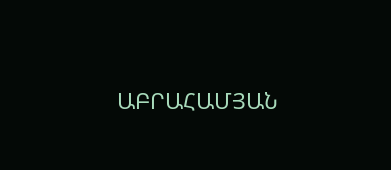ԱԲՐԱՀԱՄՅԱՆ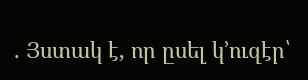. Յստակ է, որ ըսել կ’ուզէր՝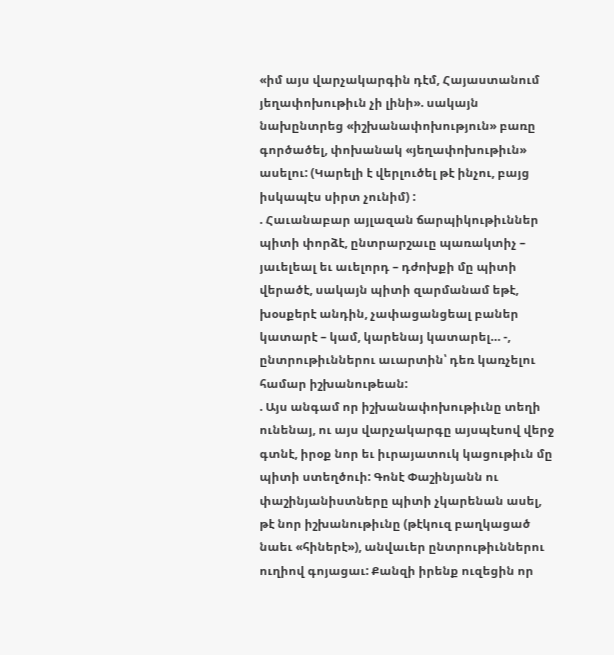«իմ այս վարչակարգին դէմ, Հայաստանում յեղափոխութիւն չի լինի». սակայն նախընտրեց «իշխանափոխություն» բառը գործածել, փոխանակ «յեղափոխութիւն» ասելու: (Կարելի է վերլուծել թէ ինչու, բայց իսկապէս սիրտ չունիմ) :
. Հաւանաբար այլազան ճարպիկութիւններ պիտի փորձէ, ընտրարշաւը պառակտիչ – յաւելեալ եւ աւելորդ – դժոխքի մը պիտի վերածէ, սակայն պիտի զարմանամ եթէ, խօսքերէ անդին, չափացանցեալ բաներ կատարէ – կամ, կարենայ կատարել… -, ընտրութիւններու աւարտին՝ դեռ կառչելու համար իշխանութեան:
. Այս անգամ որ իշխանափոխութիւնը տեղի ունենայ, ու այս վարչակարգը այսպէսով վերջ գտնէ, իրօք նոր եւ իւրայատուկ կացութիւն մը պիտի ստեղծուի: Գոնէ Փաշինյանն ու փաշինյանիստները պիտի չկարենան ասել, թէ նոր իշխանութիւնը (թէկուզ բաղկացած նաեւ «հիներէ»), անվաւեր ընտրութիւններու ուղիով գոյացաւ: Քանզի իրենք ուզեցին որ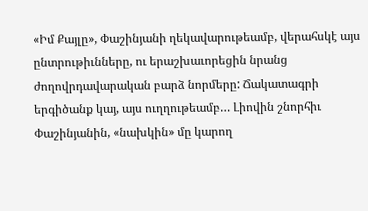«Իմ Քայլը», Փաշինյանի ղեկավարութեամբ, վերահսկէ այս ընտրութիւնները, ու երաշխաւորեցին նրանց ժողովրդավարական բարձ նորմերը: Ճակատագրի երգիծանք կայ, այս ուղղութեամբ… Լիովին շնորհիւ Փաշինյանին, «նախկին» մը կարող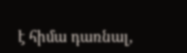է հիմա դառնալ,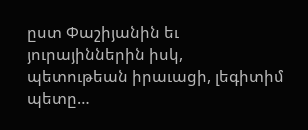ըստ Փաշիյանին եւ յուրայիններին իսկ, պետութեան իրաւացի, լեգիտիմ պետը…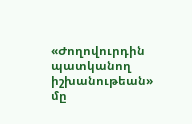«Ժողովուրդին պատկանող իշխանութեան» մը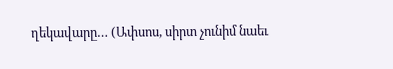ղեկավարը… (Ափսոս, սիրտ չունիմ նաեւ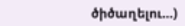ծիծաղելու…)